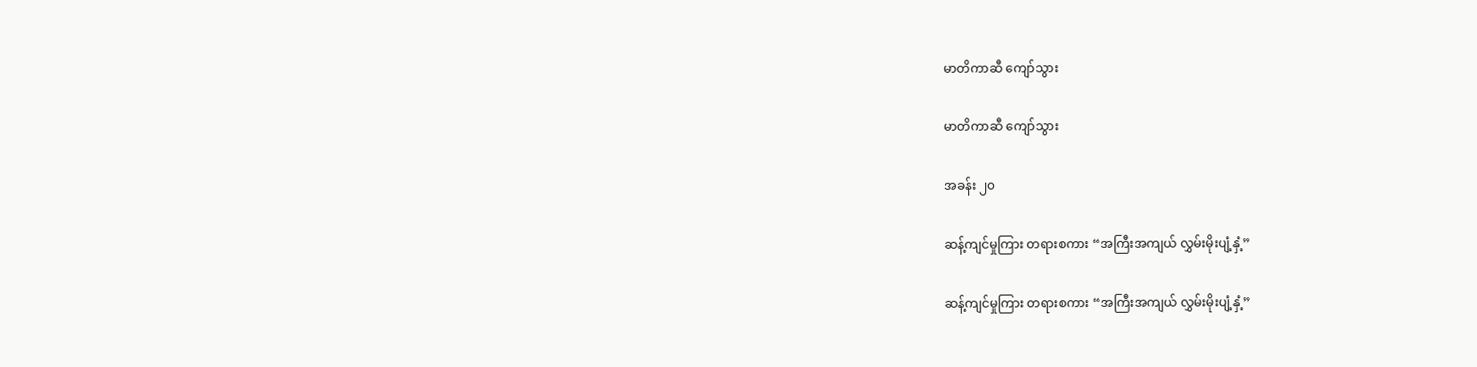မာတိကာဆီ ကျော်သွား

မာတိကာဆီ ကျော်သွား

အခန်း ၂၀

ဆန့်ကျင်မှုကြား တရားစကား “အကြီးအကျယ် လွှမ်းမိုးပျံ့နှံ့”

ဆန့်ကျင်မှုကြား တရားစကား “အကြီးအကျယ် လွှမ်းမိုးပျံ့နှံ့”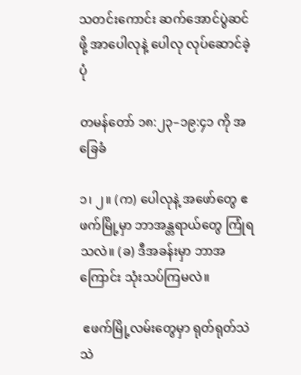သတင်းကောင်း ဆက်အောင်ပွဲဆင်ဖို့ အာပေါလုနဲ့ ပေါလု လုပ်ဆောင်ခဲ့ပုံ

တမန်တော် ၁၈:၂၃–၁၉:၄၁ ကို အခြေခံ

၁၊ ၂။ (က) ပေါလုနဲ့ အဖော်တွေ ဧဖက်မြို့မှာ ဘာအန္တရာယ်တွေ ကြုံရသလဲ။ (ခ) ဒီအခန်းမှာ ဘာအကြောင်း သုံးသပ်ကြမလဲ။

 ဧဖက်မြို့လမ်းတွေမှာ ရုတ်ရုတ်သဲသဲ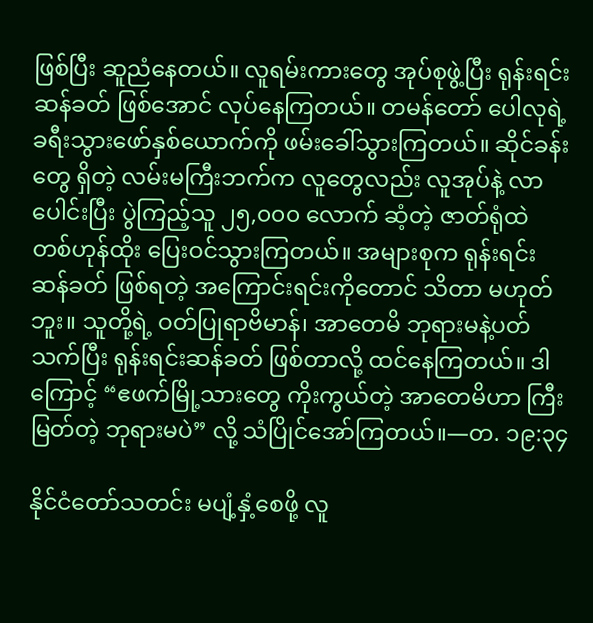ဖြစ်ပြီး ဆူညံနေတယ်။ လူရမ်းကားတွေ အုပ်စုဖွဲ့ပြီး ရုန်းရင်းဆန်ခတ် ဖြစ်အောင် လုပ်နေကြတယ်။ တမန်တော် ပေါလုရဲ့ ခရီးသွားဖော်နှစ်ယောက်ကို ဖမ်းခေါ်သွားကြတယ်။ ဆိုင်ခန်းတွေ ရှိတဲ့ လမ်းမကြီးဘက်က လူတွေလည်း လူအုပ်နဲ့ လာပေါင်းပြီး ပွဲကြည့်သူ ၂၅,၀၀၀ လောက် ဆံ့တဲ့ ဇာတ်ရုံထဲ တစ်ဟုန်ထိုး ပြေးဝင်သွားကြတယ်။ အများစုက ရုန်းရင်းဆန်ခတ် ဖြစ်ရတဲ့ အကြောင်းရင်းကိုတောင် သိတာ မဟုတ်ဘူး။ သူတို့ရဲ့ ဝတ်ပြုရာဗိမာန်၊ အာတေမိ ဘုရားမနဲ့ပတ်သက်ပြီး ရုန်းရင်းဆန်ခတ် ဖြစ်တာလို့ ထင်နေကြတယ်။ ဒါကြောင့် “ဧဖက်မြို့သားတွေ ကိုးကွယ်တဲ့ အာတေမိဟာ ကြီးမြတ်တဲ့ ဘုရားမပဲ” လို့ သံပြိုင်အော်ကြတယ်။—တ. ၁၉:၃၄

နိုင်ငံတော်သတင်း မပျံ့နှံ့စေဖို့ လူ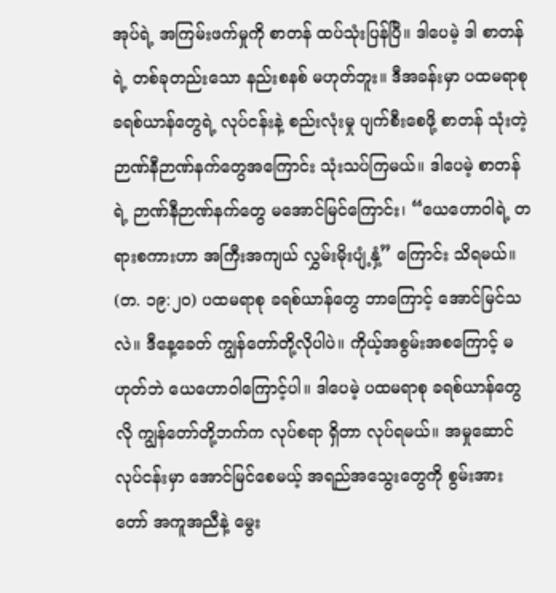အုပ်ရဲ့ အကြမ်းဖက်မှုကို စာတန် ထပ်သုံးပြန်ပြီ။ ဒါပေမဲ့ ဒါ စာတန်ရဲ့ တစ်ခုတည်းသော နည်းစနစ် မဟုတ်ဘူး။ ဒီအခန်းမှာ ပထမရာစု ခရစ်ယာန်တွေရဲ့ လုပ်ငန်းနဲ့ စည်းလုံးမှု ပျက်စီးစေဖို့ စာတန် သုံးတဲ့ ဉာဏ်နီဉာဏ်နက်တွေအကြောင်း သုံးသပ်ကြမယ်။ ဒါပေမဲ့ စာတန်ရဲ့ ဉာဏ်နီဉာဏ်နက်တွေ မအောင်မြင်ကြောင်း၊ “ယေဟောဝါရဲ့ တရားစကားဟာ အကြီးအကျယ် လွှမ်းမိုးပျံ့နှံ့” ကြောင်း သိရမယ်။ (တ. ၁၉:၂၀) ပထမရာစု ခရစ်ယာန်တွေ ဘာကြောင့် အောင်မြင်သလဲ။ ဒီနေ့ခေတ် ကျွန်တော်တို့လိုပါပဲ။ ကိုယ့်အစွမ်းအစကြောင့် မဟုတ်ဘဲ ယေဟောဝါကြောင့်ပါ။ ဒါပေမဲ့ ပထမရာစု ခရစ်ယာန်တွေလို ကျွန်တော်တို့ဘက်က လုပ်စရာ ရှိတာ လုပ်ရမယ်။ အမှုဆောင်လုပ်ငန်းမှာ အောင်မြင်စေမယ့် အရည်အသွေးတွေကို စွမ်းအားတော် အကူအညီနဲ့ မွေး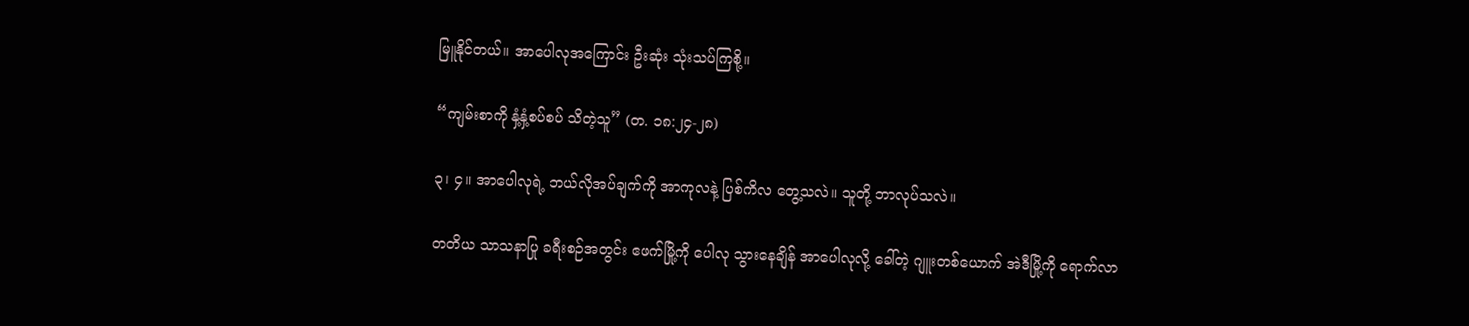မြူနိုင်တယ်။ အာပေါလုအကြောင်း ဦးဆုံး သုံးသပ်ကြစို့။

“ကျမ်းစာကို နှံ့နှံ့စပ်စပ် သိတဲ့သူ” (တ. ၁၈:၂၄-၂၈)

၃၊ ၄။ အာပေါလုရဲ့ ဘယ်လိုအပ်ချက်ကို အာကုလနဲ့ ပြစ်ကိလ တွေ့သလဲ။ သူတို့ ဘာလုပ်သလဲ။

တတိယ သာသနာပြု ခရီးစဉ်အတွင်း ဧဖက်မြို့ကို ပေါလု သွားနေချိန် အာပေါလုလို့ ခေါ်တဲ့ ဂျူးတစ်ယောက် အဲဒီမြို့ကို ရောက်လာ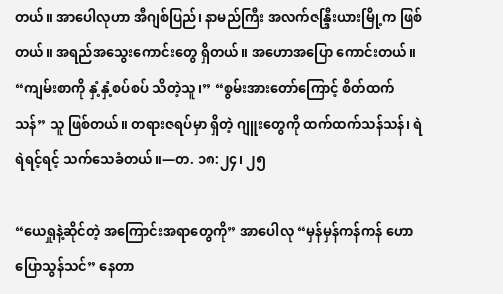တယ်။ အာပေါလုဟာ အီဂျစ်ပြည်၊ နာမည်ကြီး အလက်ဇန္ဒြီးယားမြို့က ဖြစ်တယ်။ အရည်အသွေးကောင်းတွေ ရှိတယ်။ အဟောအပြော ကောင်းတယ်။ “ကျမ်းစာကို နှံ့နှံ့စပ်စပ် သိတဲ့သူ၊” “စွမ်းအားတော်ကြောင့် စိတ်ထက်သန်” သူ ဖြစ်တယ်။ တရားဇရပ်မှာ ရှိတဲ့ ဂျူးတွေကို ထက်ထက်သန်သန်၊ ရဲရဲရင့်ရင့် သက်သေခံတယ်။—တ. ၁၈:၂၄၊ ၂၅

“ယေရှုနဲ့ဆိုင်တဲ့ အကြောင်းအရာတွေကို” အာပေါလု “မှန်မှန်ကန်ကန် ဟောပြောသွန်သင်” နေတာ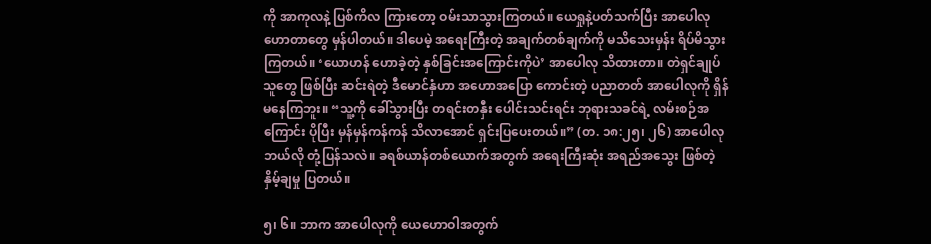ကို အာကုလနဲ့ ပြစ်ကိလ ကြားတော့ ဝမ်းသာသွားကြတယ်။ ယေရှုနဲ့ပတ်သက်ပြီး အာပေါလု ဟောတာတွေ မှန်ပါတယ်။ ဒါပေမဲ့ အရေးကြီးတဲ့ အချက်တစ်ချက်ကို မသိသေးမှန်း ရိပ်မိသွားကြတယ်။ ‘ယောဟန် ဟောခဲ့တဲ့ နှစ်ခြင်းအကြောင်းကိုပဲ’ အာပေါလု သိထားတာ။ တဲရှင်ချုပ်သူတွေ ဖြစ်ပြီး ဆင်းရဲတဲ့ ဒီမောင်နှံဟာ အဟောအပြော ကောင်းတဲ့ ပညာတတ် အာပေါလုကို ရှိန်မနေကြဘူး။ “သူ့ကို ခေါ်သွားပြီး တရင်းတနှီး ပေါင်းသင်းရင်း ဘုရားသခင်ရဲ့ လမ်းစဉ်အကြောင်း ပိုပြီး မှန်မှန်ကန်ကန် သိလာအောင် ရှင်းပြပေးတယ်။” (တ. ၁၈:၂၅၊ ၂၆) အာပေါလု ဘယ်လို တုံ့ပြန်သလဲ။ ခရစ်ယာန်တစ်ယောက်အတွက် အရေးကြီးဆုံး အရည်အသွေး ဖြစ်တဲ့ နှိမ့်ချမှု ပြတယ်။

၅၊ ၆။ ဘာက အာပေါလုကို ယေဟောဝါအတွက်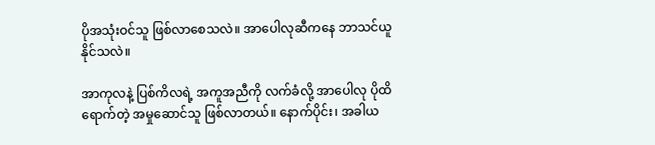ပိုအသုံးဝင်သူ ဖြစ်လာစေသလဲ။ အာပေါလုဆီကနေ ဘာသင်ယူနိုင်သလဲ။

အာကုလနဲ့ ပြစ်ကိလရဲ့ အကူအညီကို လက်ခံလို့ အာပေါလု ပိုထိရောက်တဲ့ အမှုဆောင်သူ ဖြစ်လာတယ်။ နောက်ပိုင်း၊ အခါယ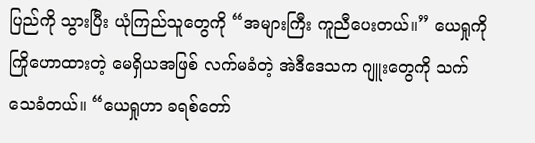ပြည်ကို သွားပြီး ယုံကြည်သူတွေကို “အများကြီး ကူညီပေးတယ်။” ယေရှုကို ကြိုဟောထားတဲ့ မေရှိယအဖြစ် လက်မခံတဲ့ အဲဒီဒေသက ဂျူးတွေကို သက်သေခံတယ်။ “ယေရှုဟာ ခရစ်တော်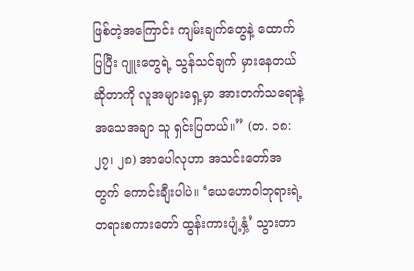ဖြစ်တဲ့အကြောင်း ကျမ်းချက်တွေနဲ့ ထောက်ပြပြီး ဂျူးတွေရဲ့ သွန်သင်ချက် မှားနေတယ်ဆိုတာကို လူအများရှေ့မှာ အားတက်သရောနဲ့ အသေအချာ သူ ရှင်းပြတယ်။” (တ. ၁၈:၂၇၊ ၂၈) အာပေါလုဟာ အသင်းတော်အတွက် ကောင်းချီးပါပဲ။ ‘ယေဟောဝါဘုရားရဲ့ တရားစကားတော် ထွန်းကားပျံ့နှံ့’ သွားတာ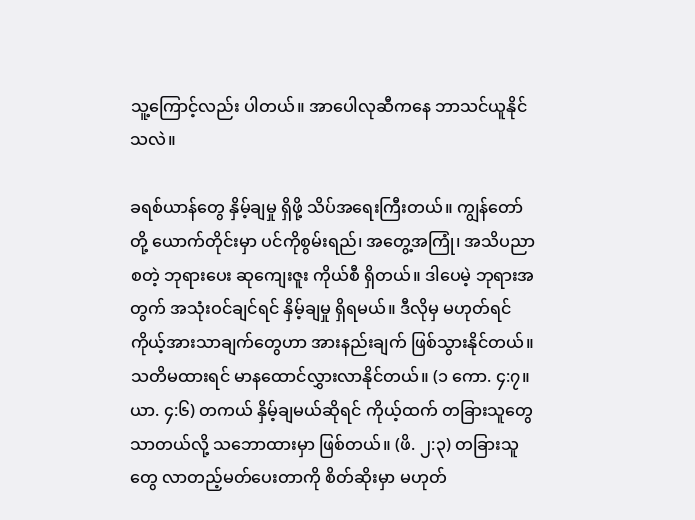သူ့ကြောင့်လည်း ပါတယ်။ အာပေါလုဆီကနေ ဘာသင်ယူနိုင်သလဲ။

ခရစ်ယာန်တွေ နှိမ့်ချမှု ရှိဖို့ သိပ်အရေးကြီးတယ်။ ကျွန်တော်တို့ ယောက်တိုင်းမှာ ပင်ကိုစွမ်းရည်၊ အတွေ့အကြုံ၊ အသိပညာစတဲ့ ဘုရားပေး ဆုကျေးဇူး ကိုယ်စီ ရှိတယ်။ ဒါပေမဲ့ ဘုရားအတွက် အသုံးဝင်ချင်ရင် နှိမ့်ချမှု ရှိရမယ်။ ဒီလိုမှ မဟုတ်ရင် ကိုယ့်အားသာချက်တွေဟာ အားနည်းချက် ဖြစ်သွားနိုင်တယ်။ သတိမထားရင် မာနထောင်လွှားလာနိုင်တယ်။ (၁ ကော. ၄:၇။ ယာ. ၄:၆) တကယ် နှိမ့်ချမယ်ဆိုရင် ကိုယ့်ထက် တခြားသူတွေ သာတယ်လို့ သဘောထားမှာ ဖြစ်တယ်။ (ဖိ. ၂:၃) တခြားသူတွေ လာတည့်မတ်ပေးတာကို စိတ်ဆိုးမှာ မဟုတ်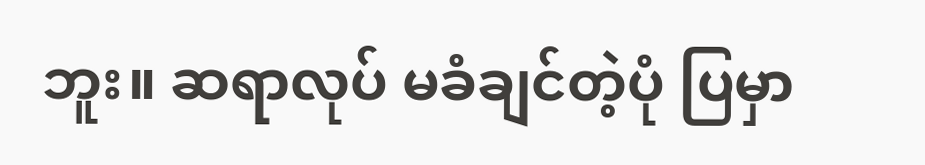ဘူး။ ဆရာလုပ် မခံချင်တဲ့ပုံ ပြမှာ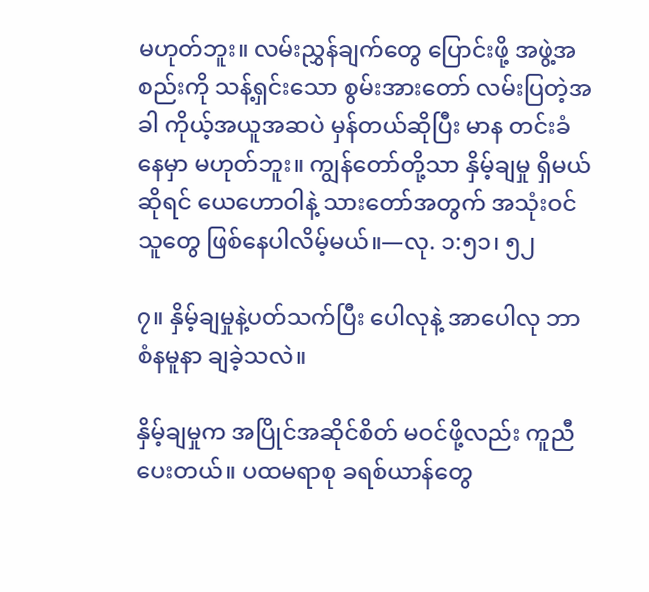မဟုတ်ဘူး။ လမ်းညွှန်ချက်တွေ ပြောင်းဖို့ အဖွဲ့အစည်းကို သန့်ရှင်းသော စွမ်းအားတော် လမ်းပြတဲ့အခါ ကိုယ့်အယူအဆပဲ မှန်တယ်ဆိုပြီး မာန တင်းခံနေမှာ မဟုတ်ဘူး။ ကျွန်တော်တို့သာ နှိမ့်ချမှု ရှိမယ်ဆိုရင် ယေဟောဝါနဲ့ သားတော်အတွက် အသုံးဝင်သူတွေ ဖြစ်နေပါလိမ့်မယ်။—လု. ၁:၅၁၊ ၅၂

၇။ နှိမ့်ချမှုနဲ့ပတ်သက်ပြီး ပေါလုနဲ့ အာပေါလု ဘာစံနမူနာ ချခဲ့သလဲ။

နှိမ့်ချမှုက အပြိုင်အဆိုင်စိတ် မဝင်ဖို့လည်း ကူညီပေးတယ်။ ပထမရာစု ခရစ်ယာန်တွေ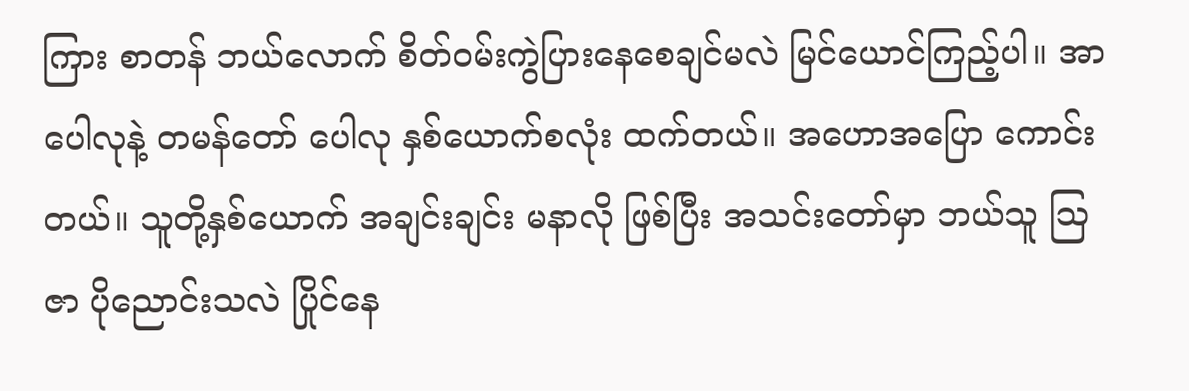ကြား စာတန် ဘယ်လောက် စိတ်ဝမ်းကွဲပြားနေစေချင်မလဲ မြင်ယောင်ကြည့်ပါ။ အာပေါလုနဲ့ တမန်တော် ပေါလု နှစ်ယောက်စလုံး ထက်တယ်။ အဟောအပြော ကောင်းတယ်။ သူတို့နှစ်ယောက် အချင်းချင်း မနာလို ဖြစ်ပြီး အသင်းတော်မှာ ဘယ်သူ ဩဇာ ပိုညောင်းသလဲ ပြိုင်နေ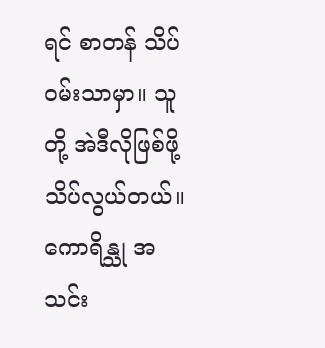ရင် စာတန် သိပ်ဝမ်းသာမှာ။ သူတို့ အဲဒီလိုဖြစ်ဖို့ သိပ်လွယ်တယ်။ ကောရိန္သု အသင်း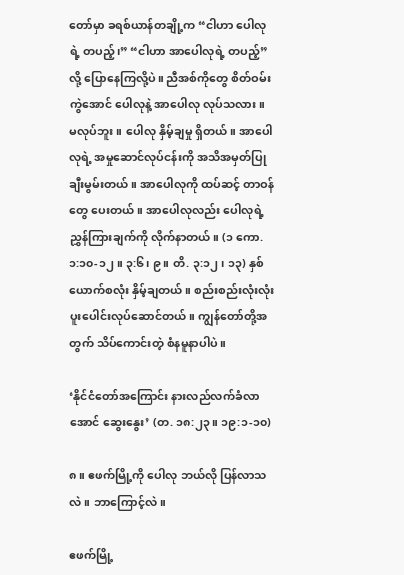တော်မှာ ခရစ်ယာန်တချို့က “ငါဟာ ပေါလုရဲ့ တပည့်၊” “ငါဟာ အာပေါလုရဲ့ တပည့်” လို့ ပြောနေကြလို့ပဲ။ ညီအစ်ကိုတွေ စိတ်ဝမ်းကွဲအောင် ပေါလုနဲ့ အာပေါလု လုပ်သလား။ မလုပ်ဘူး။ ပေါလု နှိမ့်ချမှု ရှိတယ်။ အာပေါလုရဲ့ အမှုဆောင်လုပ်ငန်းကို အသိအမှတ်ပြု ချီးမွမ်းတယ်။ အာပေါလုကို ထပ်ဆင့် တာဝန်တွေ ပေးတယ်။ အာပေါလုလည်း ပေါလုရဲ့ ညွှန်ကြားချက်ကို လိုက်နာတယ်။ (၁ ကော. ၁:၁၀-၁၂။ ၃:၆၊ ၉။ တိ. ၃:၁၂၊ ၁၃) နှစ်ယောက်စလုံး နှိမ့်ချတယ်။ စည်းစည်းလုံးလုံး ပူးပေါင်းလုပ်ဆောင်တယ်။ ကျွန်တော်တို့အတွက် သိပ်ကောင်းတဲ့ စံနမူနာပါပဲ။

‘နိုင်ငံတော်အကြောင်း နားလည်လက်ခံလာအောင် ဆွေးနွေး’ (တ. ၁၈:၂၃။ ၁၉:၁-၁၀)

၈။ ဧဖက်မြို့ကို ပေါလု ဘယ်လို ပြန်လာသလဲ။ ဘာကြောင့်လဲ။

ဧဖက်မြို့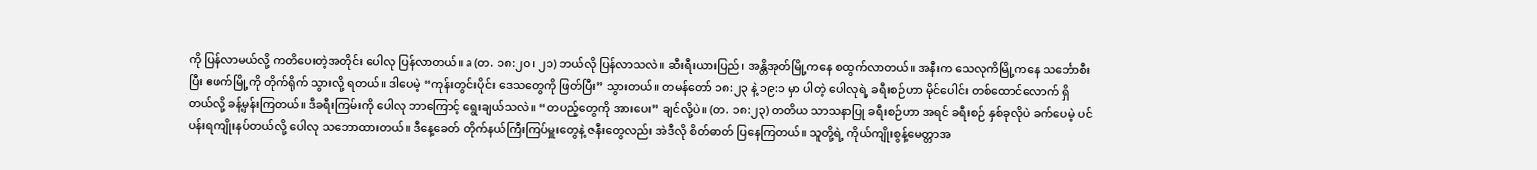ကို ပြန်လာမယ်လို့ ကတိပေးတဲ့အတိုင်း ပေါလု ပြန်လာတယ်။ a (တ. ၁၈:၂၀၊ ၂၁) ဘယ်လို ပြန်လာသလဲ။ ဆီးရီးယားပြည်၊ အန္တိအုတ်မြို့ကနေ စထွက်လာတယ်။ အနီးက သေလုကိမြို့ကနေ သင်္ဘောစီးပြီး ဧဖက်မြို့ကို တိုက်ရိုက် သွားလို့ ရတယ်။ ဒါပေမဲ့ “ကုန်းတွင်းပိုင်း ဒေသတွေကို ဖြတ်ပြီး” သွားတယ်။ တမန်တော် ၁၈:၂၃ နဲ့ ၁၉:၁ မှာ ပါတဲ့ ပေါလုရဲ့ ခရီးစဉ်ဟာ မိုင်ပေါင်း တစ်ထောင်လောက် ရှိတယ်လို့ ခန့်မှန်းကြတယ်။ ဒီခရီးကြမ်းကို ပေါလု ဘာကြောင့် ရွေးချယ်သလဲ။ “တပည့်တွေကို အားပေး” ချင်လို့ပဲ။ (တ. ၁၈:၂၃) တတိယ သာသနာပြု ခရီးစဉ်ဟာ အရင် ခရီးစဉ် နှစ်ခုလိုပဲ ခက်ပေမဲ့ ပင်ပန်းရကျိုးနပ်တယ်လို့ ပေါလု သဘောထားတယ်။ ဒီနေ့ခေတ် တိုက်နယ်ကြီးကြပ်မှူးတွေနဲ့ ဇနီးတွေလည်း အဲဒီလို စိတ်ဓာတ် ပြနေကြတယ်။ သူတို့ရဲ့ ကိုယ်ကျိုးစွန့်မေတ္တာအ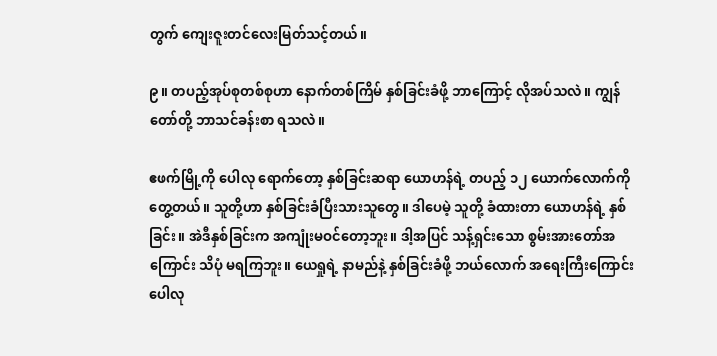တွက် ကျေးဇူးတင်လေးမြတ်သင့်တယ်။

၉။ တပည့်အုပ်စုတစ်စုဟာ နောက်တစ်ကြိမ် နှစ်ခြင်းခံဖို့ ဘာကြောင့် လိုအပ်သလဲ။ ကျွန်တော်တို့ ဘာသင်ခန်းစာ ရသလဲ။

ဧဖက်မြို့ကို ပေါလု ရောက်တော့ နှစ်ခြင်းဆရာ ယောဟန်ရဲ့ တပည့် ၁၂ ယောက်လောက်ကို တွေ့တယ်။ သူတို့ဟာ နှစ်ခြင်းခံပြီးသားသူတွေ။ ဒါပေမဲ့ သူတို့ ခံထားတာ ယောဟန်ရဲ့ နှစ်ခြင်း။ အဲဒီနှစ်ခြင်းက အကျုံးမဝင်တော့ဘူး။ ဒါ့အပြင် သန့်ရှင်းသော စွမ်းအားတော်အကြောင်း သိပုံ မရကြဘူး။ ယေရှုရဲ့ နာမည်နဲ့ နှစ်ခြင်းခံဖို့ ဘယ်လောက် အရေးကြီးကြောင်း ပေါလု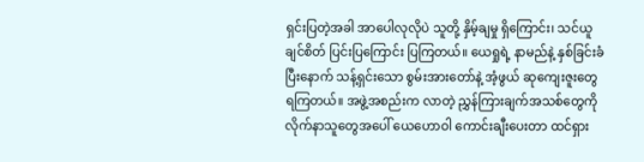ရှင်းပြတဲ့အခါ အာပေါလုလိုပဲ သူတို့ နှိမ့်ချမှု ရှိကြောင်း၊ သင်ယူချင်စိတ် ပြင်းပြကြောင်း ပြကြတယ်။ ယေရှုရဲ့ နာမည်နဲ့ နှစ်ခြင်းခံပြီးနောက် သန့်ရှင်းသော စွမ်းအားတော်နဲ့ အံ့ဖွယ် ဆုကျေးဇူးတွေ ရကြတယ်။ အဖွဲ့အစည်းက လာတဲ့ ညွှန်ကြားချက်အသစ်တွေကို လိုက်နာသူတွေအပေါ် ယေဟောဝါ ကောင်းချီးပေးတာ ထင်ရှား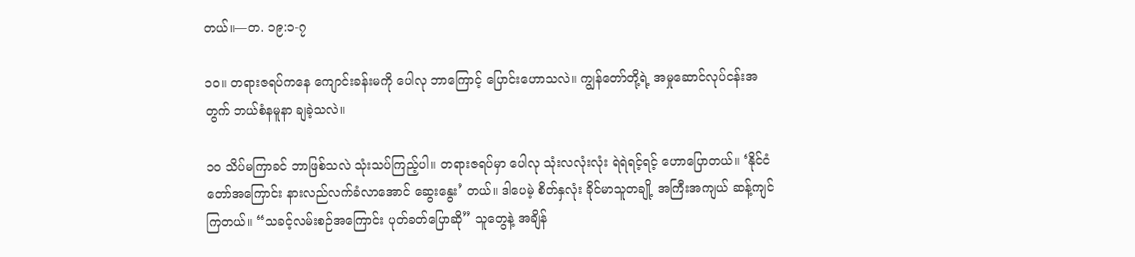တယ်။—တ. ၁၉:၁-၇

၁၀။ တရားဇရပ်ကနေ ကျောင်းခန်းမကို ပေါလု ဘာကြောင့် ပြောင်းဟောသလဲ။ ကျွန်တော်တို့ရဲ့ အမှုဆောင်လုပ်ငန်းအတွက် ဘယ်စံနမူနာ ချခဲ့သလဲ။

၁၀ သိပ်မကြာခင် ဘာဖြစ်သလဲ သုံးသပ်ကြည့်ပါ။ တရားဇရပ်မှာ ပေါလု သုံးလလုံးလုံး ရဲရဲရင့်ရင့် ဟောပြောတယ်။ ‘နိုင်ငံတော်အကြောင်း နားလည်လက်ခံလာအောင် ဆွေးနွေး’ တယ်။ ဒါပေမဲ့ စိတ်နှလုံး ခိုင်မာသူတချို့ အကြီးအကျယ် ဆန့်ကျင်ကြတယ်။ “သခင့်လမ်းစဉ်အကြောင်း ပုတ်ခတ်ပြောဆို” သူတွေနဲ့ အချိန်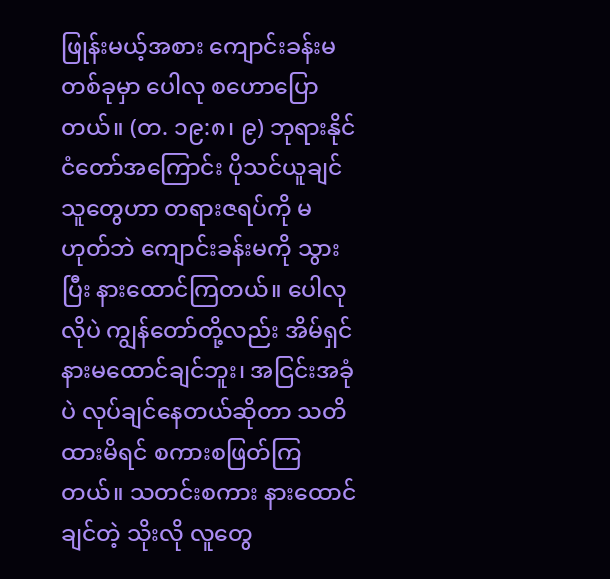ဖြုန်းမယ့်အစား ကျောင်းခန်းမတစ်ခုမှာ ပေါလု စဟောပြောတယ်။ (တ. ၁၉:၈၊ ၉) ဘုရားနိုင်ငံတော်အကြောင်း ပိုသင်ယူချင်သူတွေဟာ တရားဇရပ်ကို မဟုတ်ဘဲ ကျောင်းခန်းမကို သွားပြီး နားထောင်ကြတယ်။ ပေါလုလိုပဲ ကျွန်တော်တို့လည်း အိမ်ရှင် နားမထောင်ချင်ဘူး၊ အငြင်းအခုံပဲ လုပ်ချင်နေတယ်ဆိုတာ သတိထားမိရင် စကားစဖြတ်ကြတယ်။ သတင်းစကား နားထောင်ချင်တဲ့ သိုးလို လူတွေ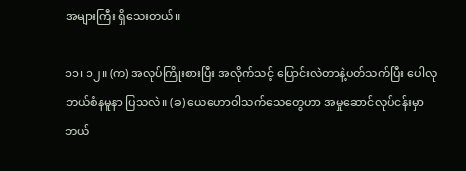အများကြီး ရှိသေးတယ်။

၁၁၊ ၁၂။ (က) အလုပ်ကြိုးစားပြီး အလိုက်သင့် ပြောင်းလဲတာနဲ့ပတ်သက်ပြီး ပေါလု ဘယ်စံနမူနာ ပြသလဲ။ (ခ) ယေဟောဝါသက်သေတွေဟာ အမှုဆောင်လုပ်ငန်းမှာ ဘယ်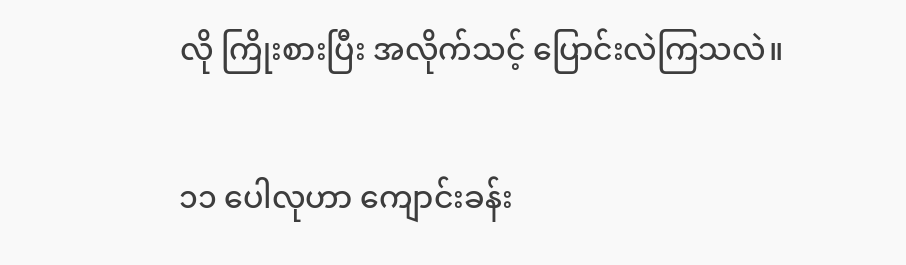လို ကြိုးစားပြီး အလိုက်သင့် ပြောင်းလဲကြသလဲ။

၁၁ ပေါလုဟာ ကျောင်းခန်း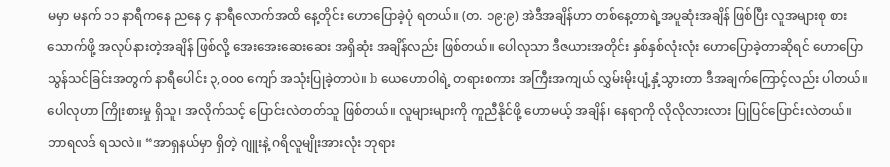မမှာ မနက် ၁၁ နာရီကနေ ညနေ ၄ နာရီလောက်အထိ နေ့တိုင်း ဟောပြောခဲ့ပုံ ရတယ်။ (တ. ၁၉:၉) အဲဒီအချိန်ဟာ တစ်နေ့တာရဲ့အပူဆုံးအချိန် ဖြစ်ပြီး လူအများစု စားသောက်ဖို့ အလုပ်နားတဲ့အချိန် ဖြစ်လို့ အေးအေးဆေးဆေး အရှိဆုံး အချိန်လည်း ဖြစ်တယ်။ ပေါလုသာ ဒီဇယားအတိုင်း နှစ်နှစ်လုံးလုံး ဟောပြောခဲ့တာဆိုရင် ဟောပြောသွန်သင်ခြင်းအတွက် နာရီပေါင်း ၃,၀၀၀ ကျော် အသုံးပြုခဲ့တာပဲ။ b ယေဟောဝါရဲ့ တရားစကား အကြီးအကျယ် လွှမ်းမိုးပျံ့နှံ့သွားတာ ဒီအချက်ကြောင့်လည်း ပါတယ်။ ပေါလုဟာ ကြိုးစားမှု ရှိသူ၊ အလိုက်သင့် ပြောင်းလဲတတ်သူ ဖြစ်တယ်။ လူများများကို ကူညီနိုင်ဖို့ ဟောမယ့် အချိန်၊ နေရာကို လိုလိုလားလား ပြုပြင်ပြောင်းလဲတယ်။ ဘာရလဒ် ရသလဲ။ “အာရှနယ်မှာ ရှိတဲ့ ဂျူးနဲ့ ဂရိလူမျိုးအားလုံး ဘုရား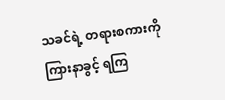သခင်ရဲ့ တရားစကားကို ကြားနာခွင့် ရကြ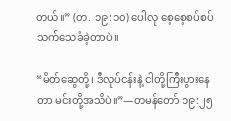တယ်။” (တ. ၁၉:၁၀) ပေါလု စေ့စေ့စပ်စပ် သက်သေခံခဲ့တာပဲ။

“မိတ်ဆွေတို့၊ ဒီလုပ်ငန်းနဲ့ ငါတို့ကြီးပွားနေတာ မင်းတို့အသိပဲ။”—တမန်တော် ၁၉:၂၅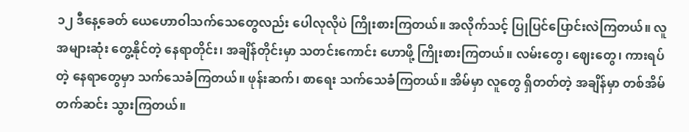၁၂ ဒီနေ့ခေတ် ယေဟောဝါသက်သေတွေလည်း ပေါလုလိုပဲ ကြိုးစားကြတယ်။ အလိုက်သင့် ပြုပြင်ပြောင်းလဲကြတယ်။ လူအများဆုံး တွေ့နိုင်တဲ့ နေရာတိုင်း၊ အချိန်တိုင်းမှာ သတင်းကောင်း ဟောဖို့ ကြိုးစားကြတယ်။ လမ်းတွေ၊ ဈေးတွေ၊ ကားရပ်တဲ့ နေရာတွေမှာ သက်သေခံကြတယ်။ ဖုန်းဆက်၊ စာရေး သက်သေခံကြတယ်။ အိမ်မှာ လူတွေ ရှိတတ်တဲ့ အချိန်မှာ တစ်အိမ်တက်ဆင်း သွားကြတယ်။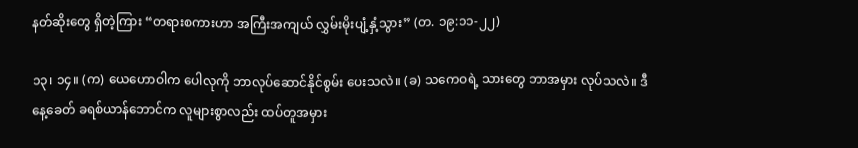နတ်ဆိုးတွေ ရှိတဲ့ကြား “တရားစကားဟာ အကြီးအကျယ် လွှမ်းမိုးပျံ့နှံ့သွား” (တ. ၁၉:၁၁-၂၂)

၁၃၊ ၁၄။ (က) ယေဟောဝါက ပေါလုကို ဘာလုပ်ဆောင်နိုင်စွမ်း ပေးသလဲ။ (ခ) သကေဝရဲ့ သားတွေ ဘာအမှား လုပ်သလဲ။ ဒီနေ့ခေတ် ခရစ်ယာန်ဘောင်က လူများစွာလည်း ထပ်တူအမှား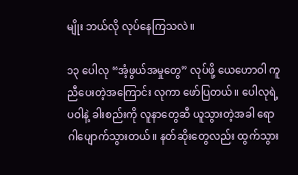မျိုး ဘယ်လို လုပ်နေကြသလဲ။

၁၃ ပေါလု “အံ့ဖွယ်အမှုတွေ” လုပ်ဖို့ ယေဟောဝါ ကူညီပေးတဲ့အကြောင်း လုကာ ဖော်ပြတယ်။ ပေါလုရဲ့ ပဝါနဲ့ ခါးစည်းကို လူနာတွေဆီ ယူသွားတဲ့အခါ ရောဂါပျောက်သွားတယ်။ နတ်ဆိုးတွေလည်း ထွက်သွား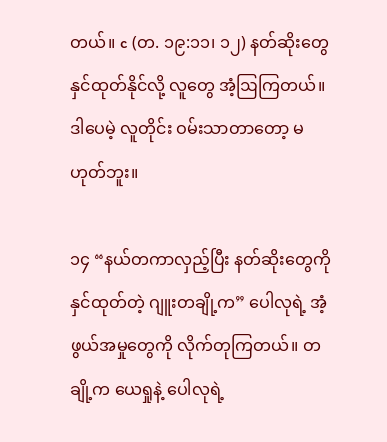တယ်။ c (တ. ၁၉:၁၁၊ ၁၂) နတ်ဆိုးတွေ နှင်ထုတ်နိုင်လို့ လူတွေ အံ့ဩကြတယ်။ ဒါပေမဲ့ လူတိုင်း ဝမ်းသာတာတော့ မဟုတ်ဘူး။

၁၄ “နယ်တကာလှည့်ပြီး နတ်ဆိုးတွေကို နှင်ထုတ်တဲ့ ဂျူးတချို့က” ပေါလုရဲ့ အံ့ဖွယ်အမှုတွေကို လိုက်တုကြတယ်။ တချို့က ယေရှုနဲ့ ပေါလုရဲ့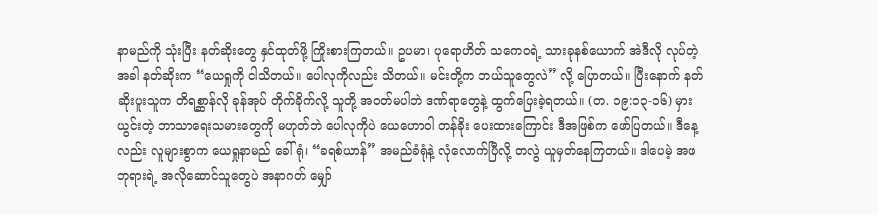နာမည်ကို သုံးပြီး နတ်ဆိုးတွေ နှင်ထုတ်ဖို့ ကြိုးစားကြတယ်။ ဥပမာ၊ ပုရောဟိတ် သကေဝရဲ့ သားခုနစ်ယောက် အဲဒီလို လုပ်တဲ့အခါ နတ်ဆိုးက “ယေရှုကို ငါသိတယ်။ ပေါလုကိုလည်း သိတယ်။ မင်းတို့က ဘယ်သူတွေလဲ” လို့ ပြောတယ်။ ပြီးနောက် နတ်ဆိုးပူးသူက တိရစ္ဆာန်လို ခုန်အုပ် တိုက်ခိုက်လို့ သူတို့ အဝတ်မပါဘဲ ဒဏ်ရာတွေနဲ့ ထွက်ပြေးခဲ့ရတယ်။ (တ. ၁၉:၁၃-၁၆) မှားယွင်းတဲ့ ဘာသာရေးသမားတွေကို မဟုတ်ဘဲ ပေါလုကိုပဲ ယေဟောဝါ တန်ခိုး ပေးထားကြောင်း ဒီအဖြစ်က ဖော်ပြတယ်။ ဒီနေ့လည်း လူများစွာက ယေရှုနာမည် ခေါ်ရုံ၊ “ခရစ်ယာန်” အမည်ခံရုံနဲ့ လုံလောက်ပြီလို့ တလွဲ ယူမှတ်နေကြတယ်။ ဒါပေမဲ့ အဖဘုရားရဲ့ အလိုဆောင်သူတွေပဲ အနာဂတ် မျှော်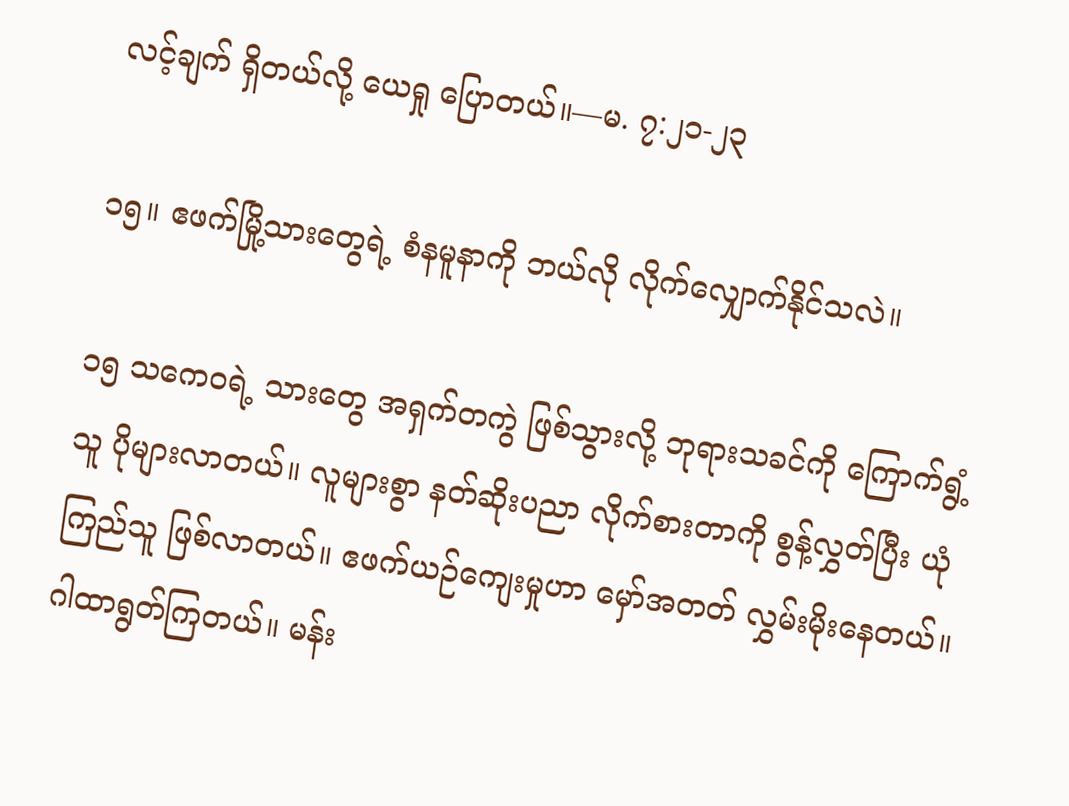လင့်ချက် ရှိတယ်လို့ ယေရှု ပြောတယ်။—မ. ၇:၂၁-၂၃

၁၅။ ဧဖက်မြို့သားတွေရဲ့ စံနမူနာကို ဘယ်လို လိုက်လျှောက်နိုင်သလဲ။

၁၅ သကေဝရဲ့ သားတွေ အရှက်တကွဲ ဖြစ်သွားလို့ ဘုရားသခင်ကို ကြောက်ရွံ့သူ ပိုများလာတယ်။ လူများစွာ နတ်ဆိုးပညာ လိုက်စားတာကို စွန့်လွှတ်ပြီး ယုံကြည်သူ ဖြစ်လာတယ်။ ဧဖက်ယဉ်ကျေးမှုဟာ မှော်အတတ် လွှမ်းမိုးနေတယ်။ ဂါထာရွတ်ကြတယ်။ မန်း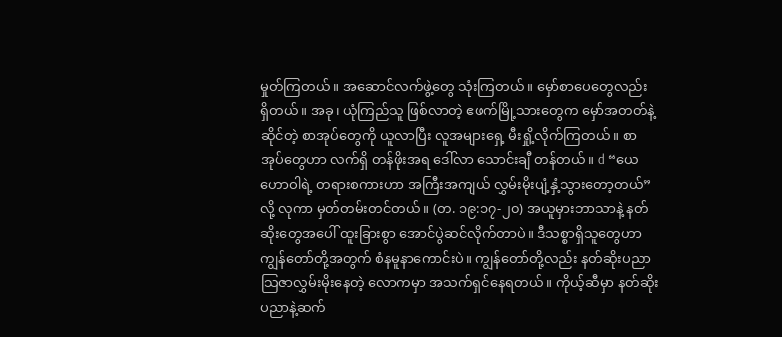မှုတ်ကြတယ်။ အဆောင်လက်ဖွဲ့တွေ သုံးကြတယ်။ မှော်စာပေတွေလည်း ရှိတယ်။ အခု၊ ယုံကြည်သူ ဖြစ်လာတဲ့ ဧဖက်မြို့သားတွေက မှော်အတတ်နဲ့ဆိုင်တဲ့ စာအုပ်တွေကို ယူလာပြီး လူအများရှေ့ မီးရှို့လိုက်ကြတယ်။ စာအုပ်တွေဟာ လက်ရှိ တန်ဖိုးအရ ဒေါ်လာ သောင်းချီ တန်တယ်။ d “ယေဟောဝါရဲ့ တရားစကားဟာ အကြီးအကျယ် လွှမ်းမိုးပျံ့နှံ့သွားတော့တယ်” လို့ လုကာ မှတ်တမ်းတင်တယ်။ (တ. ၁၉:၁၇-၂၀) အယူမှားဘာသာနဲ့ နတ်ဆိုးတွေအပေါ် ထူးခြားစွာ အောင်ပွဲဆင်လိုက်တာပဲ။ ဒီသစ္စာရှိသူတွေဟာ ကျွန်တော်တို့အတွက် စံနမူနာကောင်းပဲ။ ကျွန်တော်တို့လည်း နတ်ဆိုးပညာ သြဇာလွှမ်းမိုးနေတဲ့ လောကမှာ အသက်ရှင်နေရတယ်။ ကိုယ့်ဆီမှာ နတ်ဆိုးပညာနဲ့ဆက်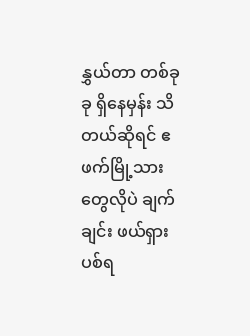နွှယ်တာ တစ်ခုခု ရှိနေမှန်း သိတယ်ဆိုရင် ဧဖက်မြို့သားတွေလိုပဲ ချက်ချင်း ဖယ်ရှားပစ်ရ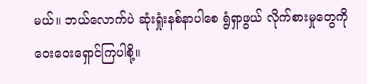မယ်။ ဘယ်လောက်ပဲ ဆုံးရှုံးနစ်နာပါစေ ရွံရှာဖွယ် လိုက်စားမှုတွေကို ဝေးဝေးရှောင်ကြပါစို့။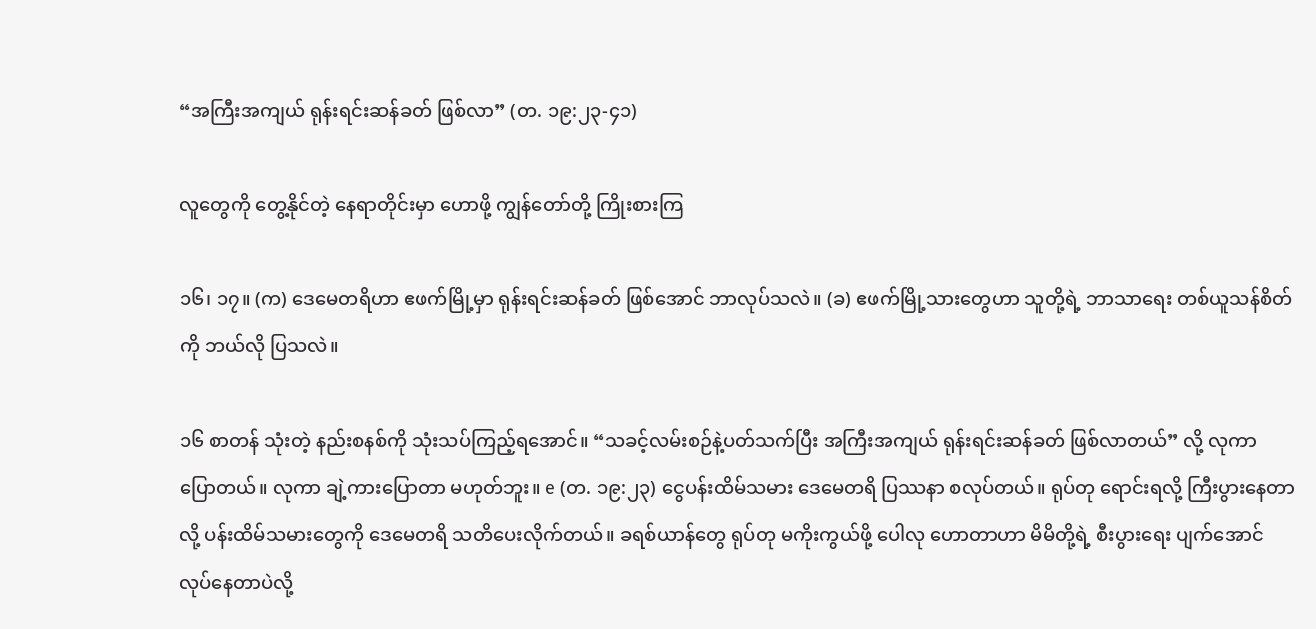“အကြီးအကျယ် ရုန်းရင်းဆန်ခတ် ဖြစ်လာ” (တ. ၁၉:၂၃-၄၁)

လူတွေကို တွေ့နိုင်တဲ့ နေရာတိုင်းမှာ ဟောဖို့ ကျွန်တော်တို့ ကြိုးစားကြ

၁၆၊ ၁၇။ (က) ဒေမေတရိဟာ ဧဖက်မြို့မှာ ရုန်းရင်းဆန်ခတ် ဖြစ်အောင် ဘာလုပ်သလဲ။ (ခ) ဧဖက်မြို့သားတွေဟာ သူတို့ရဲ့ ဘာသာရေး တစ်ယူသန်စိတ်ကို ဘယ်လို ပြသလဲ။

၁၆ စာတန် သုံးတဲ့ နည်းစနစ်ကို သုံးသပ်ကြည့်ရအောင်။ “သခင့်လမ်းစဉ်နဲ့ပတ်သက်ပြီး အကြီးအကျယ် ရုန်းရင်းဆန်ခတ် ဖြစ်လာတယ်” လို့ လုကာ ပြောတယ်။ လုကာ ချဲ့ကားပြောတာ မဟုတ်ဘူး။ e (တ. ၁၉:၂၃) ငွေပန်းထိမ်သမား ဒေမေတရိ ပြဿနာ စလုပ်တယ်။ ရုပ်တု ရောင်းရလို့ ကြီးပွားနေတာလို့ ပန်းထိမ်သမားတွေကို ဒေမေတရိ သတိပေးလိုက်တယ်။ ခရစ်ယာန်တွေ ရုပ်တု မကိုးကွယ်ဖို့ ပေါလု ဟောတာဟာ မိမိတို့ရဲ့ စီးပွားရေး ပျက်အောင် လုပ်နေတာပဲလို့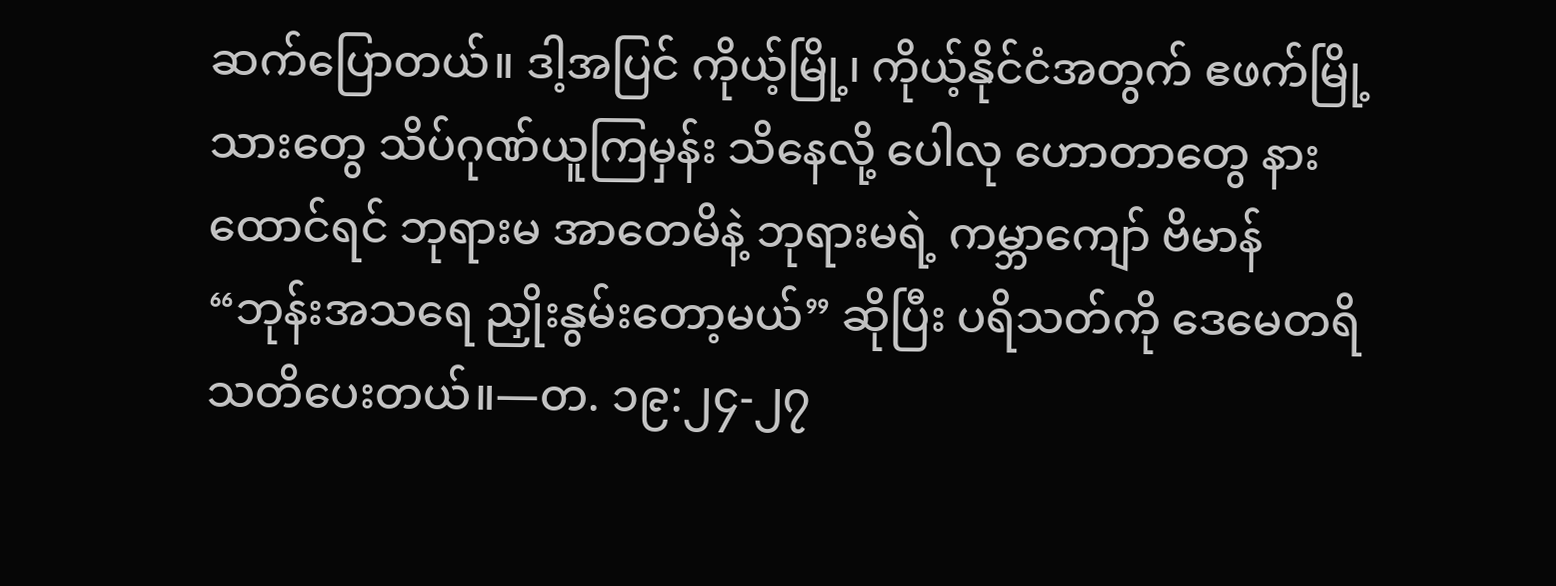ဆက်ပြောတယ်။ ဒါ့အပြင် ကိုယ့်မြို့၊ ကိုယ့်နိုင်ငံအတွက် ဧဖက်မြို့သားတွေ သိပ်ဂုဏ်ယူကြမှန်း သိနေလို့ ပေါလု ဟောတာတွေ နားထောင်ရင် ဘုရားမ အာတေမိနဲ့ ဘုရားမရဲ့ ကမ္ဘာကျော် ဗိမာန် “ဘုန်းအသရေ ညှိုးနွမ်းတော့မယ်” ဆိုပြီး ပရိသတ်ကို ဒေမေတရိ သတိပေးတယ်။—တ. ၁၉:၂၄-၂၇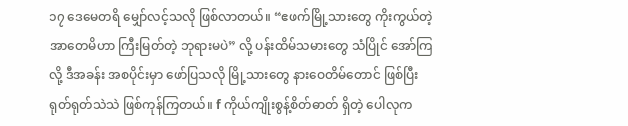၁၇ ဒေမေတရိ မျှော်လင့်သလို ဖြစ်လာတယ်။ “ဧဖက်မြို့သားတွေ ကိုးကွယ်တဲ့ အာတေမိဟာ ကြီးမြတ်တဲ့ ဘုရားမပဲ” လို့ ပန်းထိမ်သမားတွေ သံပြိုင် အော်ကြလို့ ဒီအခန်း အစပိုင်းမှာ ဖော်ပြသလို မြို့သားတွေ နားဝေတိမ်တောင် ဖြစ်ပြီး ရုတ်ရုတ်သဲသဲ ဖြစ်ကုန်ကြတယ်။ f ကိုယ်ကျိုးစွန့်စိတ်ဓာတ် ရှိတဲ့ ပေါလုက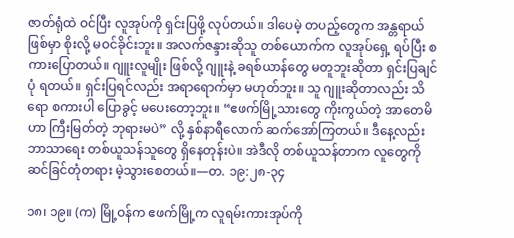ဇာတ်ရုံထဲ ဝင်ပြီး လူအုပ်ကို ရှင်းပြဖို့ လုပ်တယ်။ ဒါပေမဲ့ တပည့်တွေက အန္တရာယ် ဖြစ်မှာ စိုးလို့ မဝင်ခိုင်းဘူး။ အလက်ဇန္ဒားဆိုသူ တစ်ယောက်က လူအုပ်ရှေ့ ရပ်ပြီး စကားပြောတယ်။ ဂျူးလူမျိုး ဖြစ်လို့ ဂျူးနဲ့ ခရစ်ယာန်တွေ မတူဘူးဆိုတာ ရှင်းပြချင်ပုံ ရတယ်။ ရှင်းပြရင်လည်း အရာရောက်မှာ မဟုတ်ဘူး။ သူ ဂျူးဆိုတာလည်း သိရော စကားပါ ပြောခွင့် မပေးတော့ဘူး။ “ဧဖက်မြို့သားတွေ ကိုးကွယ်တဲ့ အာတေမိဟာ ကြီးမြတ်တဲ့ ဘုရားမပဲ” လို့ နှစ်နာရီလောက် ဆက်အော်ကြတယ်။ ဒီနေ့လည်း ဘာသာရေး တစ်ယူသန်သူတွေ ရှိနေတုန်းပဲ။ အဲဒီလို တစ်ယူသန်တာက လူတွေကို ဆင်ခြင်တုံတရား မဲ့သွားစေတယ်။—တ. ၁၉:၂၈-၃၄

၁၈၊ ၁၉။ (က) မြို့ဝန်က ဧဖက်မြို့က လူရမ်းကားအုပ်ကို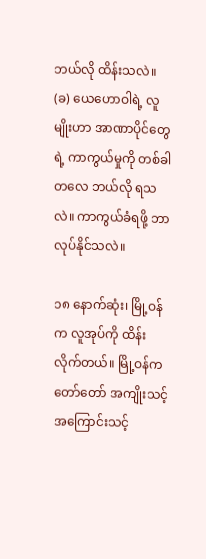ဘယ်လို ထိန်းသလဲ။ (ခ) ယေဟောဝါရဲ့ လူမျိုးဟာ အာဏာပိုင်တွေရဲ့ ကာကွယ်မှုကို တစ်ခါတလေ ဘယ်လို ရသလဲ။ ကာကွယ်ခံရဖို့ ဘာလုပ်နိုင်သလဲ။

၁၈ နောက်ဆုံး၊ မြို့ဝန်က လူအုပ်ကို ထိန်းလိုက်တယ်။ မြို့ဝန်က တော်တော် အကျိုးသင့်အကြောင်းသင့်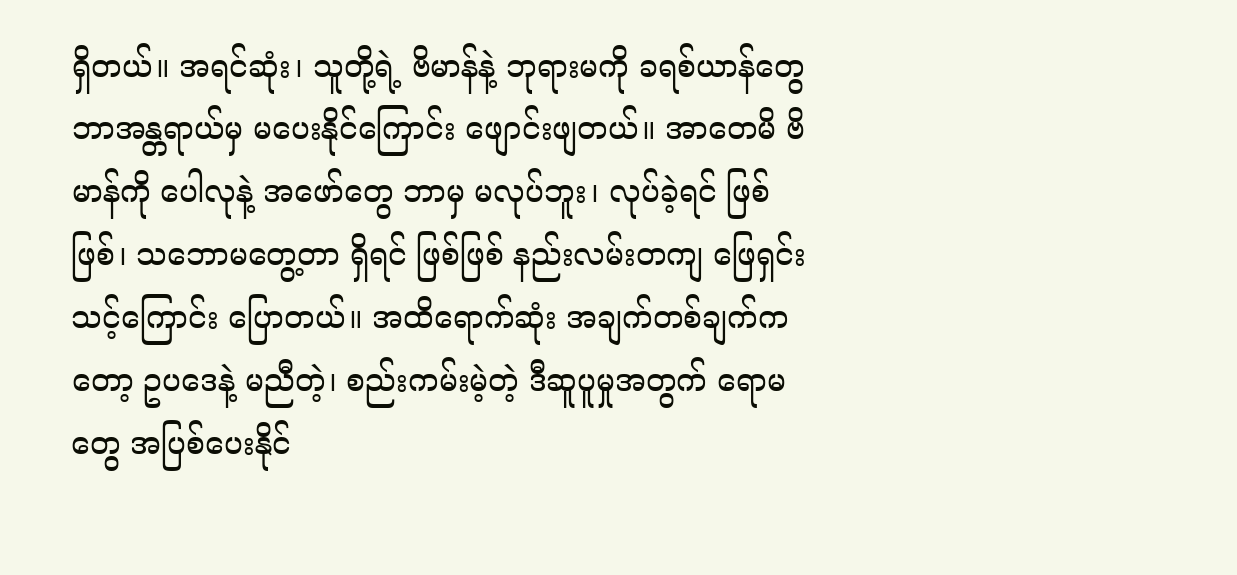ရှိတယ်။ အရင်ဆုံး၊ သူတို့ရဲ့ ဗိမာန်နဲ့ ဘုရားမကို ခရစ်ယာန်တွေ ဘာအန္တရာယ်မှ မပေးနိုင်ကြောင်း ဖျောင်းဖျတယ်။ အာတေမိ ဗိမာန်ကို ပေါလုနဲ့ အဖော်တွေ ဘာမှ မလုပ်ဘူး၊ လုပ်ခဲ့ရင် ဖြစ်ဖြစ်၊ သဘောမတွေ့တာ ရှိရင် ဖြစ်ဖြစ် နည်းလမ်းတကျ ဖြေရှင်းသင့်ကြောင်း ပြောတယ်။ အထိရောက်ဆုံး အချက်တစ်ချက်ကတော့ ဥပဒေနဲ့ မညီတဲ့၊ စည်းကမ်းမဲ့တဲ့ ဒီဆူပူမှုအတွက် ရောမတွေ အပြစ်ပေးနိုင်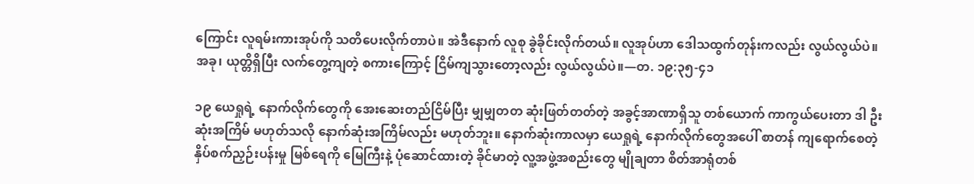ကြောင်း လူရမ်းကားအုပ်ကို သတိပေးလိုက်တာပဲ။ အဲဒီနောက် လူစု ခွဲခိုင်းလိုက်တယ်။ လူအုပ်ဟာ ဒေါသထွက်တုန်းကလည်း လွယ်လွယ်ပဲ။ အခု၊ ယုတ္တိရှိပြီး လက်တွေ့ကျတဲ့ စကားကြောင့် ငြိမ်ကျသွားတော့လည်း လွယ်လွယ်ပဲ။—တ. ၁၉:၃၅-၄၁

၁၉ ယေရှုရဲ့ နောက်လိုက်တွေကို အေးဆေးတည်ငြိမ်ပြီး မျှမျှတတ ဆုံးဖြတ်တတ်တဲ့ အခွင့်အာဏာရှိသူ တစ်ယောက် ကာကွယ်ပေးတာ ဒါ ဦးဆုံးအကြိမ် မဟုတ်သလို နောက်ဆုံးအကြိမ်လည်း မဟုတ်ဘူး။ နောက်ဆုံးကာလမှာ ယေရှုရဲ့ နောက်လိုက်တွေအပေါ် စာတန် ကျရောက်စေတဲ့ နှိပ်စက်ညှဉ်းပန်းမှု မြစ်ရေကို မြေကြီးနဲ့ ပုံဆောင်ထားတဲ့ ခိုင်မာတဲ့ လူ့အဖွဲ့အစည်းတွေ မျိုချတာ စိတ်အာရုံတစ်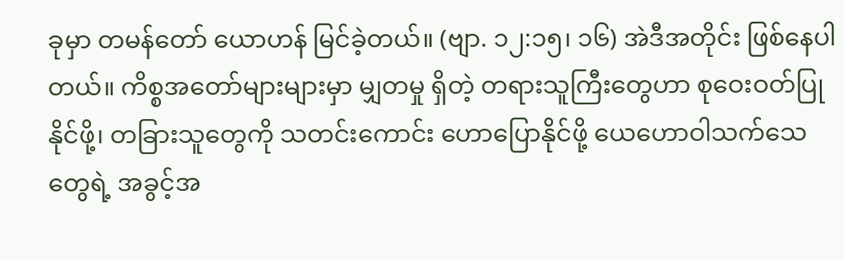ခုမှာ တမန်တော် ယောဟန် မြင်ခဲ့တယ်။ (ဗျာ. ၁၂:၁၅၊ ၁၆) အဲဒီအတိုင်း ဖြစ်နေပါတယ်။ ကိစ္စအတော်များများမှာ မျှတမှု ရှိတဲ့ တရားသူကြီးတွေဟာ စုဝေးဝတ်ပြုနိုင်ဖို့၊ တခြားသူတွေကို သတင်းကောင်း ဟောပြောနိုင်ဖို့ ယေဟောဝါသက်သေတွေရဲ့ အခွင့်အ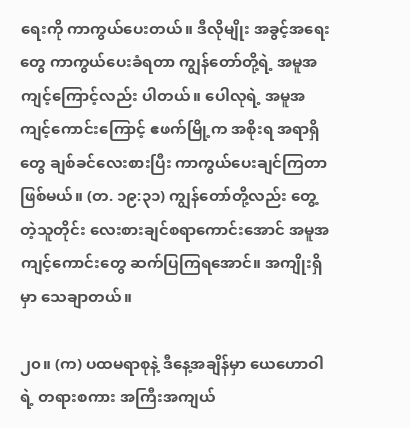ရေးကို ကာကွယ်ပေးတယ်။ ဒီလိုမျိုး အခွင့်အရေးတွေ ကာကွယ်ပေးခံရတာ ကျွန်တော်တို့ရဲ့ အမူအကျင့်ကြောင့်လည်း ပါတယ်။ ပေါလုရဲ့ အမူအကျင့်ကောင်းကြောင့် ဧဖက်မြို့က အစိုးရ အရာရှိတွေ ချစ်ခင်လေးစားပြီး ကာကွယ်ပေးချင်ကြတာ ဖြစ်မယ်။ (တ. ၁၉:၃၁) ကျွန်တော်တို့လည်း တွေ့တဲ့သူတိုင်း လေးစားချင်စရာကောင်းအောင် အမူအကျင့်ကောင်းတွေ ဆက်ပြကြရအောင်။ အကျိုးရှိမှာ သေချာတယ်။

၂၀။ (က) ပထမရာစုနဲ့ ဒီနေ့အချိန်မှာ ယေဟောဝါရဲ့ တရားစကား အကြီးအကျယ်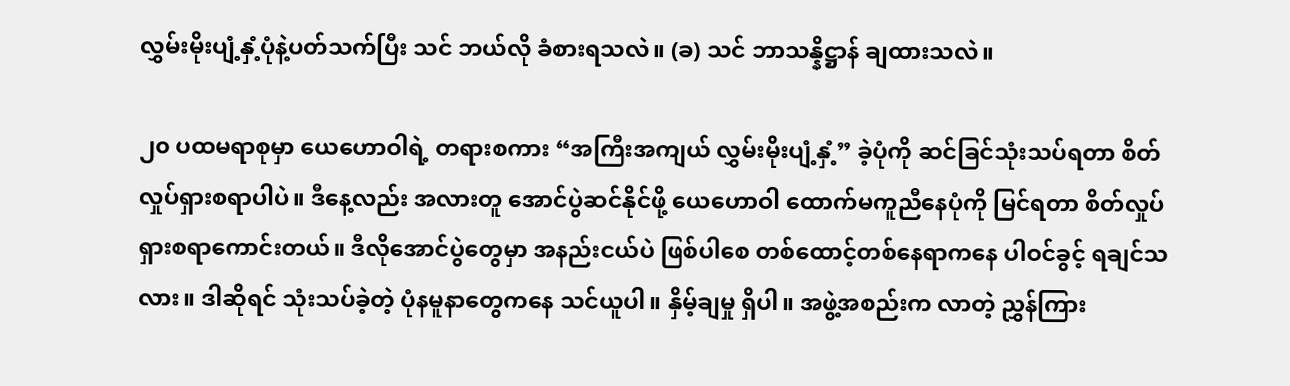လွှမ်းမိုးပျံ့နှံ့ပုံနဲ့ပတ်သက်ပြီး သင် ဘယ်လို ခံစားရသလဲ။ (ခ) သင် ဘာသန္နိဋ္ဌာန် ချထားသလဲ။

၂၀ ပထမရာစုမှာ ယေဟောဝါရဲ့ တရားစကား “အကြီးအကျယ် လွှမ်းမိုးပျံ့နှံ့” ခဲ့ပုံကို ဆင်ခြင်သုံးသပ်ရတာ စိတ်လှုပ်ရှားစရာပါပဲ။ ဒီနေ့လည်း အလားတူ အောင်ပွဲဆင်နိုင်ဖို့ ယေဟောဝါ ထောက်မကူညီနေပုံကို မြင်ရတာ စိတ်လှုပ်ရှားစရာကောင်းတယ်။ ဒီလိုအောင်ပွဲတွေမှာ အနည်းငယ်ပဲ ဖြစ်ပါစေ တစ်ထောင့်တစ်နေရာကနေ ပါဝင်ခွင့် ရချင်သလား။ ဒါဆိုရင် သုံးသပ်ခဲ့တဲ့ ပုံနမူနာတွေကနေ သင်ယူပါ။ နှိမ့်ချမှု ရှိပါ။ အဖွဲ့အစည်းက လာတဲ့ ညွှန်ကြား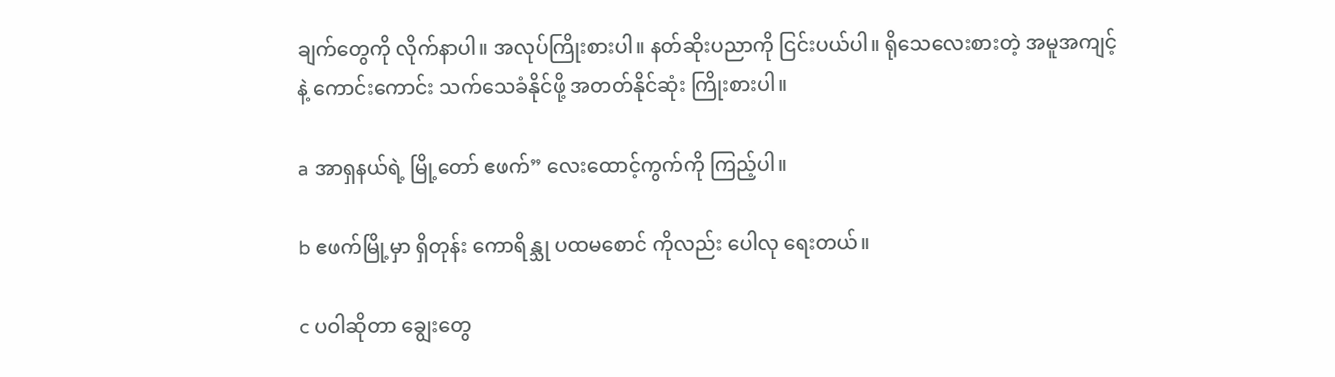ချက်တွေကို လိုက်နာပါ။ အလုပ်ကြိုးစားပါ။ နတ်ဆိုးပညာကို ငြင်းပယ်ပါ။ ရိုသေလေးစားတဲ့ အမူအကျင့်နဲ့ ကောင်းကောင်း သက်သေခံနိုင်ဖို့ အတတ်နိုင်ဆုံး ကြိုးစားပါ။

a အာရှနယ်ရဲ့ မြို့တော် ဧဖက်” လေးထောင့်ကွက်ကို ကြည့်ပါ။

b ဧဖက်မြို့မှာ ရှိတုန်း ကောရိန္သု ပထမစောင် ကိုလည်း ပေါလု ရေးတယ်။

c ပဝါဆိုတာ ချွေးတွေ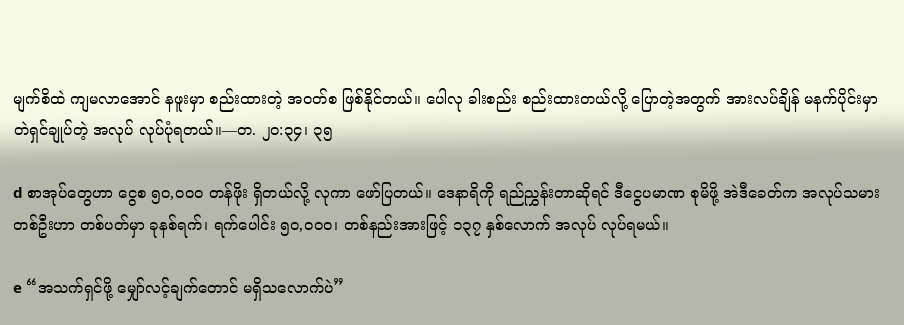မျက်စိထဲ ကျမလာအောင် နဖူးမှာ စည်းထားတဲ့ အဝတ်စ ဖြစ်နိုင်တယ်။ ပေါလု ခါးစည်း စည်းထားတယ်လို့ ပြောတဲ့အတွက် အားလပ်ချိန် မနက်ပိုင်းမှာ တဲရှင်ချုပ်တဲ့ အလုပ် လုပ်ပုံရတယ်။—တ. ၂၀:၃၄၊ ၃၅

d စာအုပ်တွေဟာ ငွေစ ၅၀,၀၀၀ တန်ဖိုး ရှိတယ်လို့ လုကာ ဖော်ပြတယ်။ ဒေနာရိကို ရည်ညွှန်းတာဆိုရင် ဒီငွေပမာဏ စုမိဖို့ အဲဒီခေတ်က အလုပ်သမားတစ်ဦးဟာ တစ်ပတ်မှာ ခုနစ်ရက်၊ ရက်ပေါင်း ၅၀,၀၀၀၊ တစ်နည်းအားဖြင့် ၁၃၇ နှစ်လောက် အလုပ် လုပ်ရမယ်။

e “အသက်ရှင်ဖို့ မျှော်လင့်ချက်တောင် မရှိသလောက်ပဲ”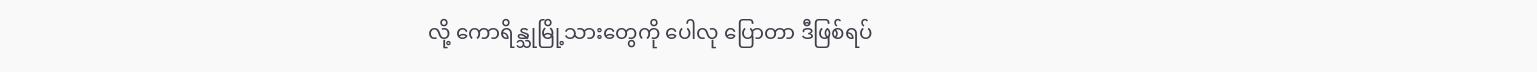လို့ ကောရိန္သုမြို့သားတွေကို ပေါလု ပြောတာ ဒီဖြစ်ရပ်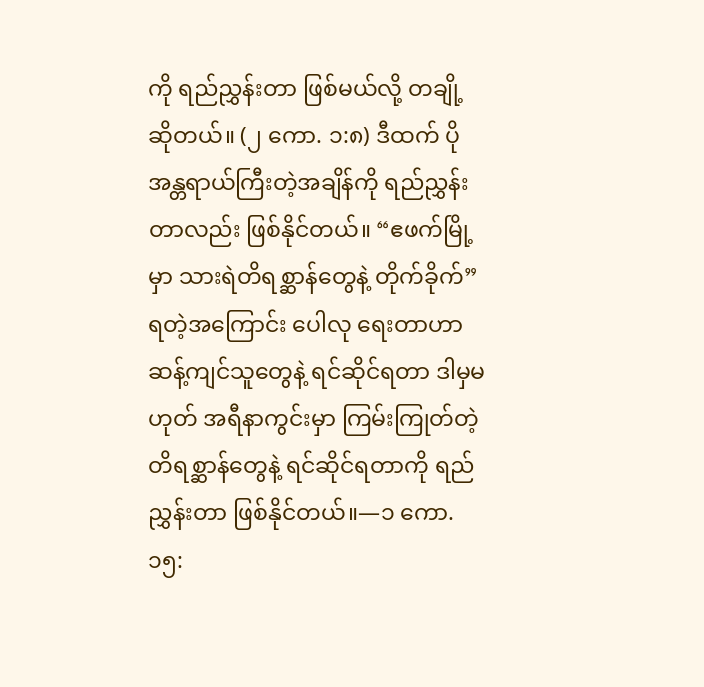ကို ရည်ညွှန်းတာ ဖြစ်မယ်လို့ တချို့ ဆိုတယ်။ (၂ ကော. ၁:၈) ဒီထက် ပိုအန္တရာယ်ကြီးတဲ့အချိန်ကို ရည်ညွှန်းတာလည်း ဖြစ်နိုင်တယ်။ “ဧဖက်မြို့မှာ သားရဲတိရစ္ဆာန်တွေနဲ့ တိုက်ခိုက်” ရတဲ့အကြောင်း ပေါလု ရေးတာဟာ ဆန့်ကျင်သူတွေနဲ့ ရင်ဆိုင်ရတာ ဒါမှမဟုတ် အရီနာကွင်းမှာ ကြမ်းကြုတ်တဲ့ တိရစ္ဆာန်တွေနဲ့ ရင်ဆိုင်ရတာကို ရည်ညွှန်းတာ ဖြစ်နိုင်တယ်။—၁ ကော. ၁၅: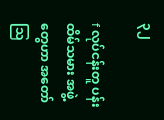၃၂

f လုပ်ငန်းတူ ပန်းထိမ်သမား အဖွဲ့တွေဟာ အတော် သြ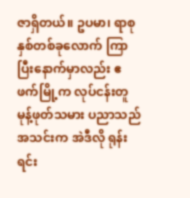ဇာရှိတယ်။ ဥပမာ၊ ရာစုနှစ်တစ်ခုလောက် ကြာပြီးနောက်မှာလည်း ဧဖက်မြို့က လုပ်ငန်းတူ မုန့်ဖုတ်သမား ပညာသည်အသင်းက အဲဒီလို ရုန်းရင်း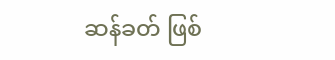ဆန်ခတ် ဖြစ်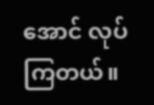အောင် လုပ်ကြတယ်။